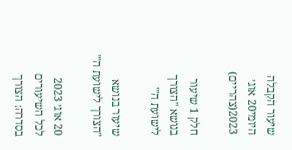שיעור הקבלה היומי20 אוג׳ 2023(צהריים)

חלק 1 שיעור בנושא "הצורך לישועת ה'"

שיעור בנושא "הצורך לישועת ה'"

20 אוג׳ 2023
לכל השיעורים בסדרה: הצורך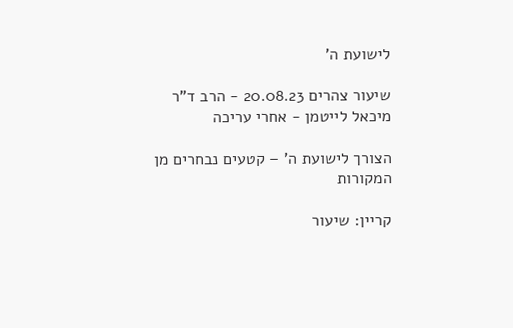לישועת ה'

שיעור צהרים 20.08.23 - הרב ד"ר מיכאל לייטמן - אחרי עריכה

הצורך לישועת ה' – קטעים נבחרים מן המקורות

קריין: שיעור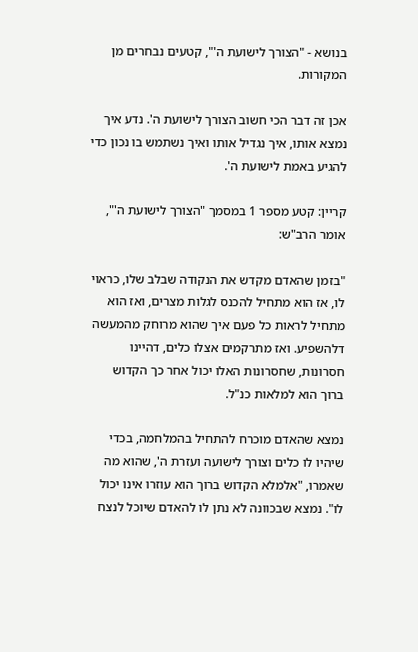בנושא - "הצורך לישועת ה'", קטעים נבחרים מן המקורות.

אכן זה דבר הכי חשוב הצורך לישועת ה'. נדע איך נמצא אותו, איך נגדיל אותו ואיך נשתמש בו נכון כדי להגיע באמת לישועת ה'.

קריין: קטע מספר 1 במסמך "הצורך לישועת ה'", אומר הרב"ש:

"בזמן שהאדם מקדש את הנקודה שבלב שלו, כראוי לו, אז הוא מתחיל להכנס לגלות מצרים, ואז הוא מתחיל לראות כל פעם איך שהוא מרוחק מהמעשה דלהשפיע. ואז מתרקמים אצלו כלים, דהיינו חסרונות, שחסרונות האלו יכול אחר כך הקדוש ברוך הוא למלאות כנ"ל.

נמצא שהאדם מוכרח להתחיל בהמלחמה, בכדי שיהיו לו כלים וצורך לישועה ועזרת ה', שהוא מה שאמרו, "אלמלא הקדוש ברוך הוא עוזרו אינו יכול לו". נמצא שבכוונה לא נתן לו להאדם שיוכל לנצח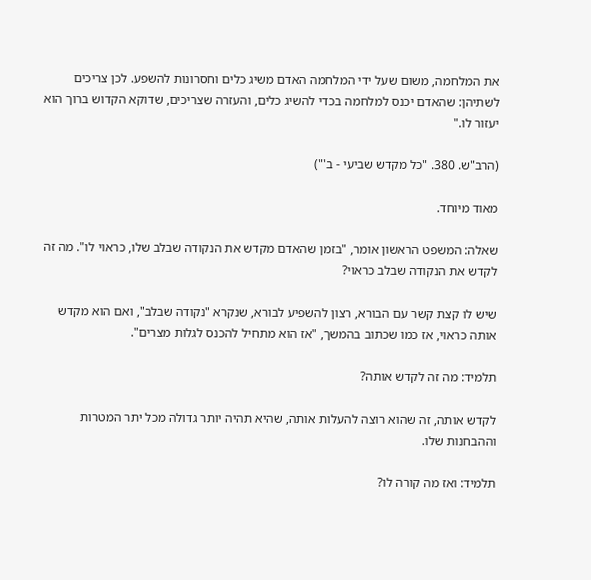את המלחמה, משום שעל ידי המלחמה האדם משיג כלים וחסרונות להשפע. לכן צריכים לשתיהן: שהאדם יכנס למלחמה בכדי להשיג כלים, והעזרה שצריכים, שדוקא הקדוש ברוך הוא יעזור לו."

(הרב"ש. 380. "כל מקדש שביעי - ב'")

מאוד מיוחד.

שאלה: המשפט הראשון אומר, "בזמן שהאדם מקדש את הנקודה שבלב שלו, כראוי לו". מה זה לקדש את הנקודה שבלב כראוי?

שיש לו קצת קשר עם הבורא, רצון להשפיע לבורא, שנקרא "נקודה שבלב", ואם הוא מקדש אותה כראוי, אז כמו שכתוב בהמשך, "אז הוא מתחיל להכנס לגלות מצרים".

תלמיד: מה זה לקדש אותה?

לקדש אותה, זה שהוא רוצה להעלות אותה, שהיא תהיה יותר גדולה מכל יתר המטרות וההבחנות שלו.

תלמיד: ואז מה קורה לו?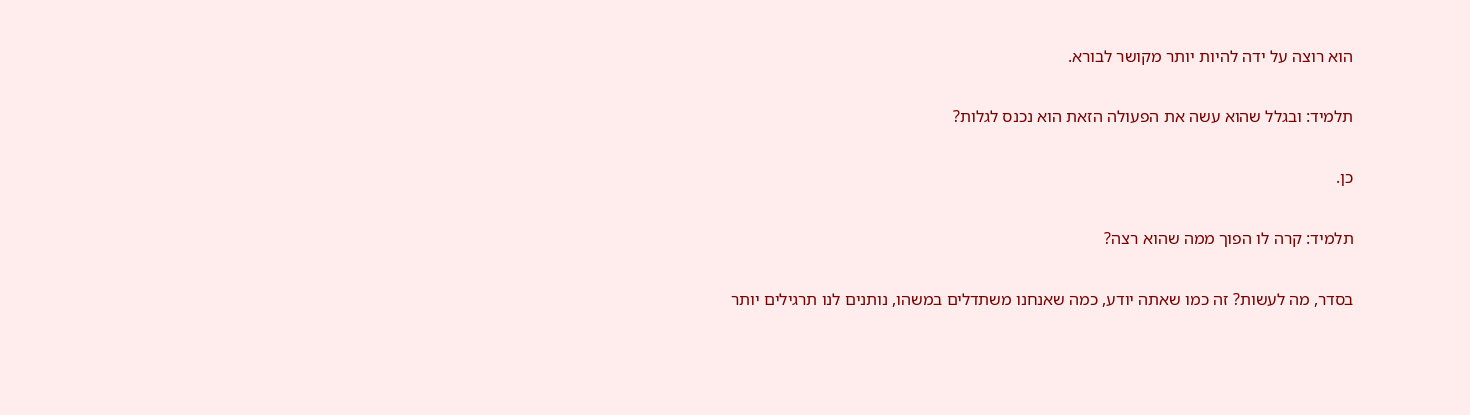הוא רוצה על ידה להיות יותר מקושר לבורא.

תלמיד: ובגלל שהוא עשה את הפעולה הזאת הוא נכנס לגלות?

כן.

תלמיד: קרה לו הפוך ממה שהוא רצה?

בסדר, מה לעשות? זה כמו שאתה יודע, כמה שאנחנו משתדלים במשהו, נותנים לנו תרגילים יותר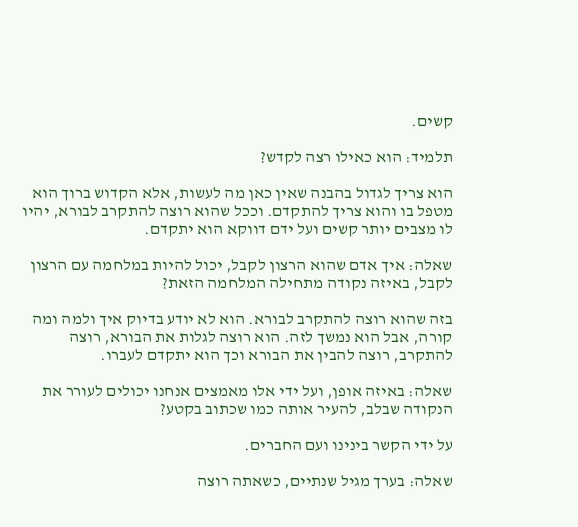קשים.

תלמיד: הוא כאילו רצה לקדש?

הוא צריך לגדול בהבנה שאין כאן מה לעשות, אלא הקדוש ברוך הוא מטפל בו והוא צריך להתקדם. וככל שהוא רוצה להתקרב לבורא, יהיו לו מצבים יותר קשים ועל ידם דווקא הוא יתקדם.

שאלה: איך אדם שהוא הרצון לקבל, יכול להיות במלחמה עם הרצון לקבל, באיזה נקודה מתחילה המלחמה הזאת?

בזה שהוא רוצה להתקרב לבורא. הוא לא יודע בדיוק איך ולמה ומה קורה, אבל הוא נמשך לזה. הוא רוצה לגלות את הבורא, רוצה להתקרב, רוצה להבין את הבורא וכך הוא יתקדם לעברו.

שאלה: באיזה אופן, ועל ידי אלו מאמצים אנחנו יכולים לעורר את הנקודה שבלב, להעיר אותה כמו שכתוב בקטע?

על ידי הקשר בינינו ועם החברים.

שאלה: בערך מגיל שנתיים, כשאתה רוצה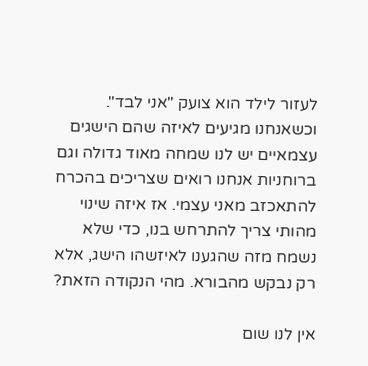לעזור לילד הוא צועק "אני לבד". וכשאנחנו מגיעים לאיזה שהם הישגים עצמאיים יש לנו שמחה מאוד גדולה וגם ברוחניות אנחנו רואים שצריכים בהכרח להתאכזב מאני עצמי. אז איזה שינוי מהותי צריך להתרחש בנו, כדי שלא נשמח מזה שהגענו לאיזשהו הישג, אלא רק נבקש מהבורא. מהי הנקודה הזאת?

אין לנו שום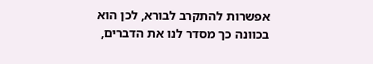אפשרות להתקרב לבורא, לכן הוא בכוונה כך מסדר לנו את הדברים,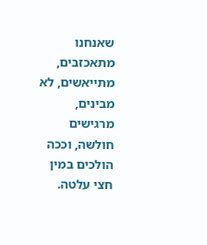שאנחנו מתאכזבים, מתייאשים, לא מבינים, מרגישים חולשה, וככה הולכים במין חצי עלטה.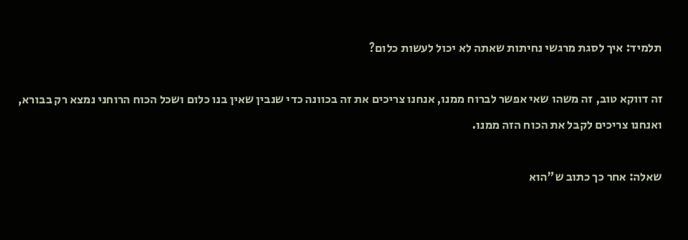תלמיד: איך לסגת מרגשי נחיתות שאתה לא יכול לעשות כלום?

זה דווקא טוב, זה משהו שאי אפשר לברוח ממנו, אנחנו צריכים את זה בכוונה כדי שנבין שאין בנו כלום ושכל הכוח הרוחני נמצא רק בבורא, ואנחנו צריכים לקבל את הכוח הזה ממנו.

שאלה: אחר כך כתוב ש"הוא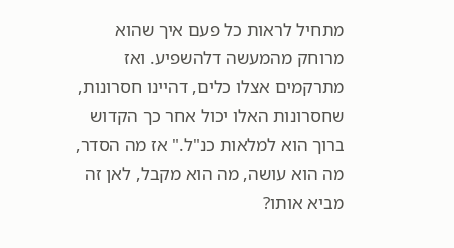מתחיל לראות כל פעם איך שהוא מרוחק מהמעשה דלהשפיע. ואז מתרקמים אצלו כלים, דהיינו חסרונות, שחסרונות האלו יכול אחר כך הקדוש ברוך הוא למלאות כנ"ל." אז מה הסדר, מה הוא עושה, מה הוא מקבל, לאן זה מביא אותו?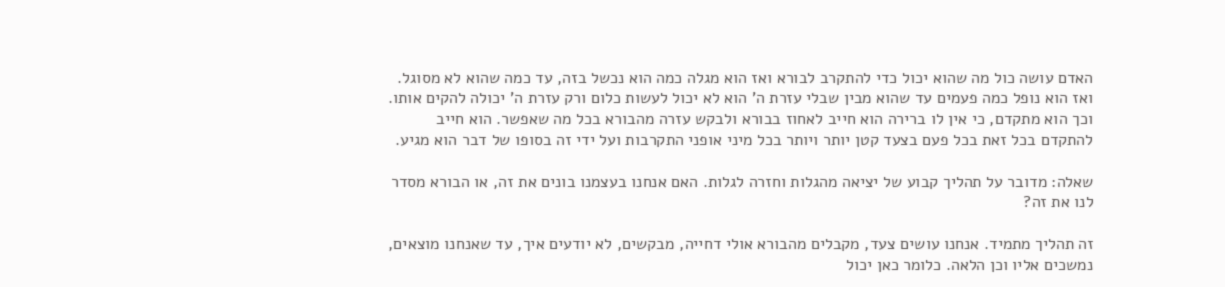האדם עושה כול מה שהוא יכול כדי להתקרב לבורא ואז הוא מגלה כמה הוא נכשל בזה, עד כמה שהוא לא מסוגל. ואז הוא נופל כמה פעמים עד שהוא מבין שבלי עזרת ה' הוא לא יכול לעשות כלום ורק עזרת ה' יכולה להקים אותו. וכך הוא מתקדם, כי אין לו ברירה הוא חייב לאחוז בבורא ולבקש עזרה מהבורא בכל מה שאפשר. הוא חייב להתקדם בכל זאת בכל פעם בצעד קטן יותר ויותר בכל מיני אופני התקרבות ועל ידי זה בסופו של דבר הוא מגיע.

שאלה: מדובר על תהליך קבוע של יציאה מהגלות וחזרה לגלות. האם אנחנו בעצמנו בונים את זה, או הבורא מסדר לנו את זה?

זה תהליך מתמיד. אנחנו עושים צעד, מקבלים מהבורא אולי דחייה, מבקשים, לא יודעים איך, עד שאנחנו מוצאים, נמשכים אליו וכן הלאה. כלומר כאן יכול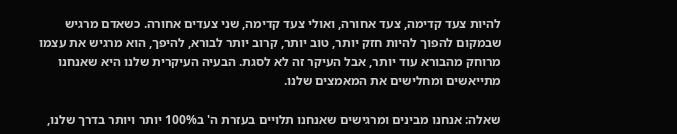להיות צעד קדימה, צעד אחורה, ואולי צעד קדימה, שני צעדים אחורה. כשאדם מרגיש שבמקום להפוך להיות חזק יותר, טוב יותר, קרוב יותר לבורא, להיפך, הוא מרגיש את עצמו מרוחק מהבורא עוד יותר, אבל העיקר זה לא לסגת. הבעיה העיקרית שלנו היא שאנחנו מתייאשים ומחלישים את המאמצים שלנו.

שאלה: אנחנו מבינים ומרגישים שאנחנו תלויים בעזרת ה' ב100% יותר ויותר בדרך שלנו,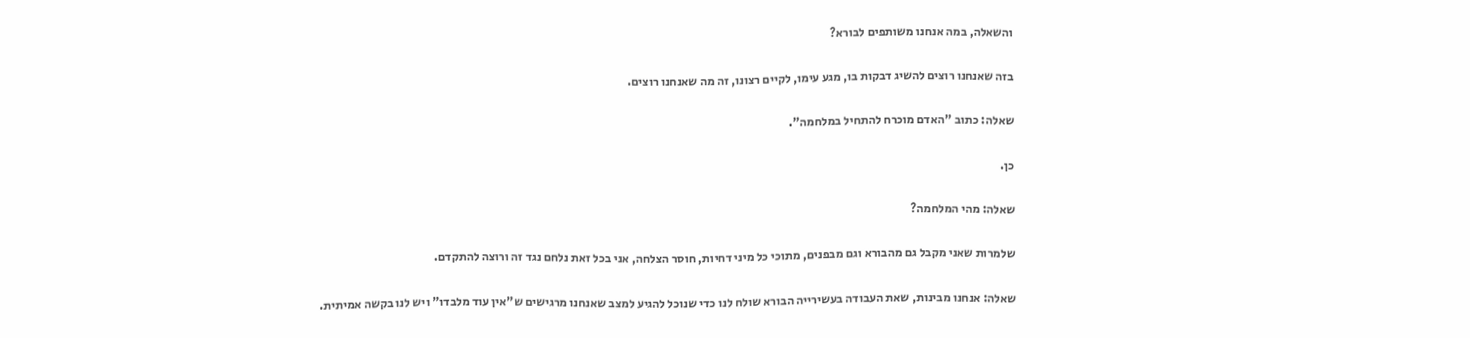והשאלה, במה אנחנו משותפים לבורא?

בזה שאנחנו רוצים להשיג דבקות בו, מגע עימו, לקיים רצונו, זה מה שאנחנו רוצים.

שאלה: כתוב "האדם מוכרח להתחיל במלחמה".

כן.

שאלה: מהי המלחמה?

שלמרות שאני מקבל גם מהבורא וגם מבפנים, מתוכי כל מיני דחיות, חוסר הצלחה, אני בכל זאת נלחם נגד זה ורוצה להתקדם.

שאלה: אנחנו מבינות, שאת העבודה בעשירייה הבורא שולח לנו כדי שנוכל להגיע למצב שאנחנו מרגישים ש"אין עוד מלבדו" ויש לנו בקשה אמיתית.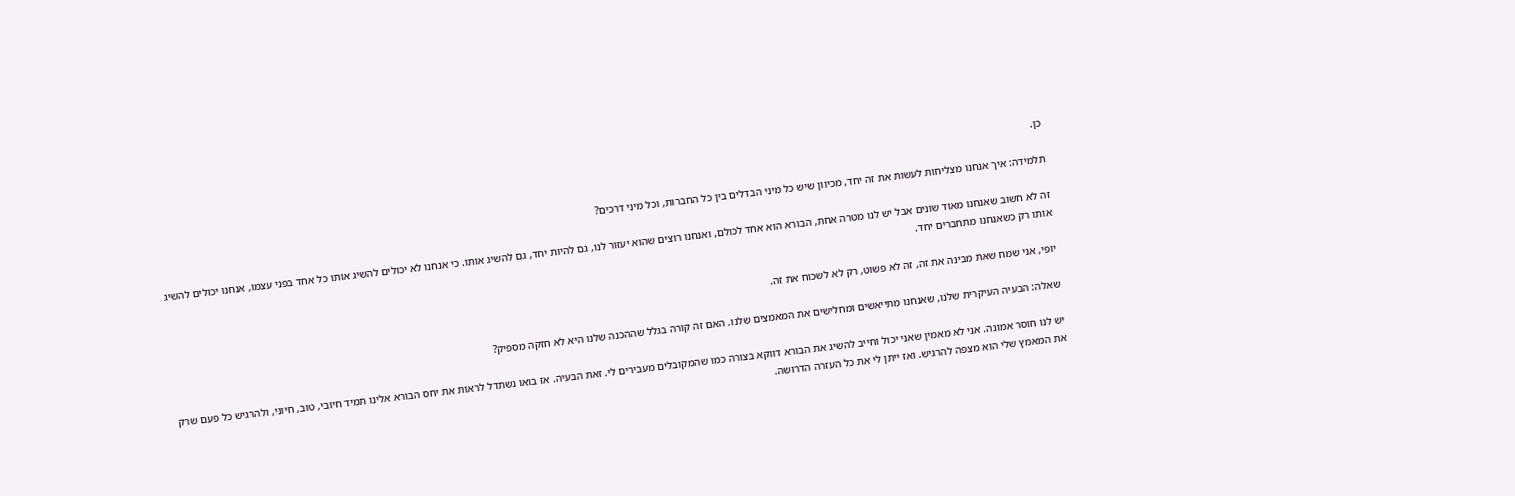כן.

תלמידה: איך אנחנו מצליחות לעשות את זה יחד, מכיוון שיש כל מיני הבדלים בין כל החברות, וכל מיני דרכים?

זה לא חשוב שאנחנו מאוד שונים אבל יש לנו מטרה אחת, הבורא הוא אחד לכולם, ואנחנו רוצים שהוא יעזור לנו, גם להיות יחד, גם להשיג אותו. כי אנחנו לא יכולים להשיג אותו כל אחד בפני עצמו, אנחנו יכולים להשיג אותו רק כשאנחנו מתחברים יחד.

יופי, אני שמח שאת מבינה את זה, זה לא פשוט, רק לא לשכוח את זה.

שאלה: הבעיה העיקרית שלנו, שאנחנו מתייאשים ומחלישים את המאמצים שלנו. האם זה קורה בגלל שההכנה שלנו היא לא חזקה מספיק?

יש לנו חוסר אמונה. אני לא מאמין שאני יכול וחייב להשיג את הבורא דווקא בצורה כמו שהמקובלים מעבירים לי. זאת הבעיה. אז בואו נשתדל לראות את יחס הבורא אלינו תמיד חיובי, טוב, חיוני, ולהרגיש כל פעם שרק את המאמץ שלי הוא מצפה להרגיש. ואז ייתן לי את כל העזרה הדרושה.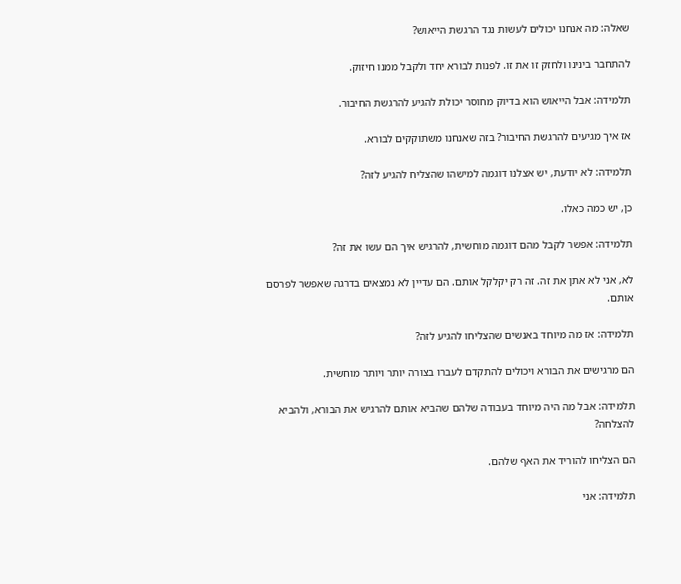שאלה: מה אנחנו יכולים לעשות נגד הרגשת הייאוש?

להתחבר בינינו ולחזק זו את זו. לפנות לבורא יחד ולקבל ממנו חיזוק.

תלמידה: אבל הייאוש הוא בדיוק מחוסר יכולת להגיע להרגשת החיבור.

אז איך מגיעים להרגשת החיבור? בזה שאנחנו משתוקקים לבורא.

תלמידה: לא יודעת, יש אצלנו דוגמה למישהו שהצליח להגיע לזה?

כן, יש כמה כאלו.

תלמידה: אפשר לקבל מהם דוגמה מוחשית, להרגיש איך הם עשו את זה?

לא, אני לא אתן את זה. זה רק יקלקל אותם. הם עדיין לא נמצאים בדרגה שאפשר לפרסם אותם.

תלמידה: אז מה מיוחד באנשים שהצליחו להגיע לזה?

הם מרגישים את הבורא ויכולים להתקדם לעברו בצורה יותר ויותר מוחשית.

תלמידה: אבל מה היה מיוחד בעבודה שלהם שהביא אותם להרגיש את הבורא, ולהביא להצלחה?

הם הצליחו להוריד את האף שלהם.

תלמידה: אני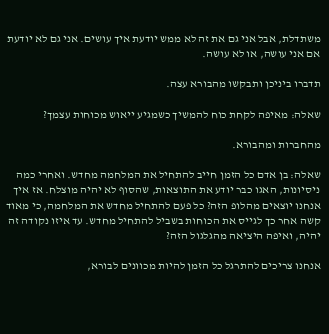משתדלת, אבל אני גם את זה לא ממש יודעת איך עושים. אני גם לא יודעת אם אני עושה, או לא עושה.

תדברו ביניכן ותבקשו מהבורא עצה.

שאלה: מאיפה לקחת כוח להמשיך כשמגיע ייאוש מכוחות עצמך?

מהחברות ומהבורא.

שאלה: בן אדם כל הזמן חייב להתחיל את המלחמה מחדש. ואחרי כמה ניסיונות, האגו כבר יודע את התוצאות, שהסוף לא יהיה מוצלח. אז איך אנחנו יוצאים מהלופ הזה? כל פעם להתחיל מחדש את המלחמה, כי מאוד קשה אחר כך לגייס את הכוחות בשביל להתחיל מחדש. עד איזו נקודה זה יהיה, ואיפה היציאה מהגלגול הזה?

אנחנו צריכים להתרגל כל הזמן להיות מכוונים לבורא,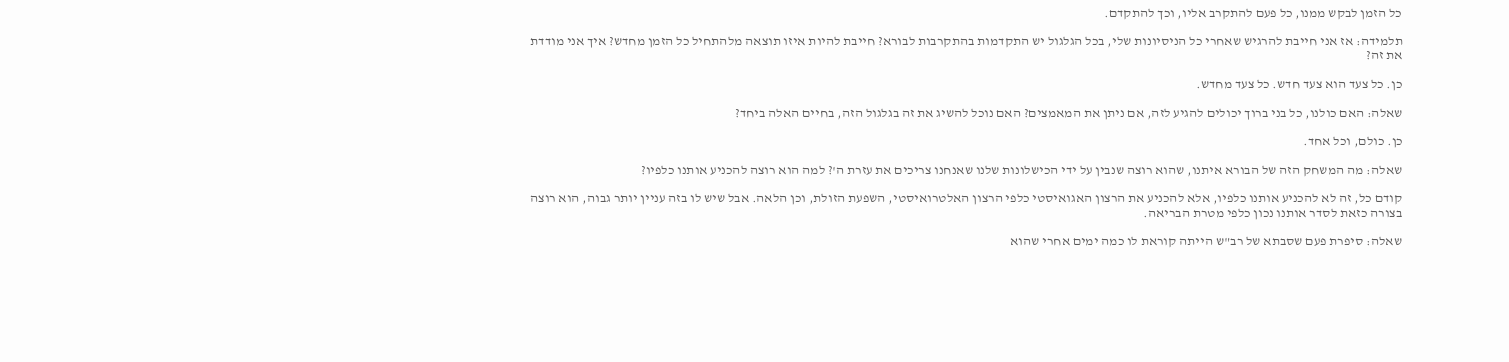כל הזמן לבקש ממנו, כל פעם להתקרב אליו, וכך להתקדם.

תלמידה: אז אני חייבת להרגיש שאחרי כל הניסיונות שלי, בכל הגלגול יש התקדמות בהתקרבות לבורא? חייבת להיות איזו תוצאה מלהתחיל כל הזמן מחדש? איך אני מודדת את זה?

כן. כל צעד הוא צעד חדש. כל צעד מחדש.

שאלה: האם כולנו, כל בני ברוך יכולים להגיע לזה, אם ניתן את המאמצים? האם נוכל להשיג את זה בגלגול הזה, בחיים האלה ביחד?

כן. כולם, וכל אחד.

שאלה: מה המשחק הזה של הבורא איתנו, שהוא רוצה שנבין על ידי הכישלונות שלנו שאנחנו צריכים את עזרת ה'? למה הוא רוצה להכניע אותנו כלפיו?

קודם כל, זה לא להכניע אותנו כלפיו, אלא להכניע את הרצון האגואיסטי כלפי הרצון האלטרואיסטי, השפעת הזולת, וכן הלאה. אבל שיש לו בזה עניין יותר גבוה, הוא רוצה בצורה כזאת לסדר אותנו נכון כלפי מטרת הבריאה.

שאלה: סיפרת פעם שסבתא של רב"ש הייתה קוראת לו כמה ימים אחרי שהוא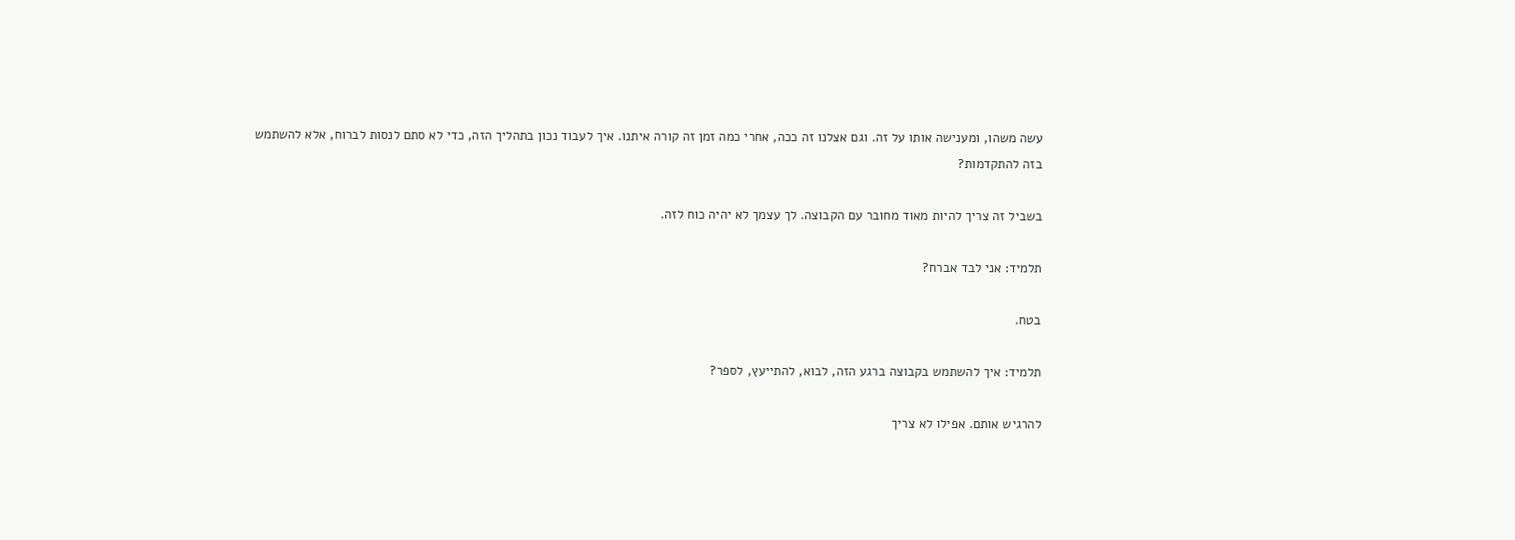עשה משהו, ומענישה אותו על זה. וגם אצלנו זה ככה, אחרי כמה זמן זה קורה איתנו. איך לעבוד נכון בתהליך הזה, כדי לא סתם לנסות לברוח, אלא להשתמש בזה להתקדמות?

בשביל זה צריך להיות מאוד מחובר עם הקבוצה. לך עצמך לא יהיה כוח לזה.

תלמיד: אני לבד אברח?

בטח.

תלמיד: איך להשתמש בקבוצה ברגע הזה, לבוא, להתייעץ, לספר?

להרגיש אותם. אפילו לא צריך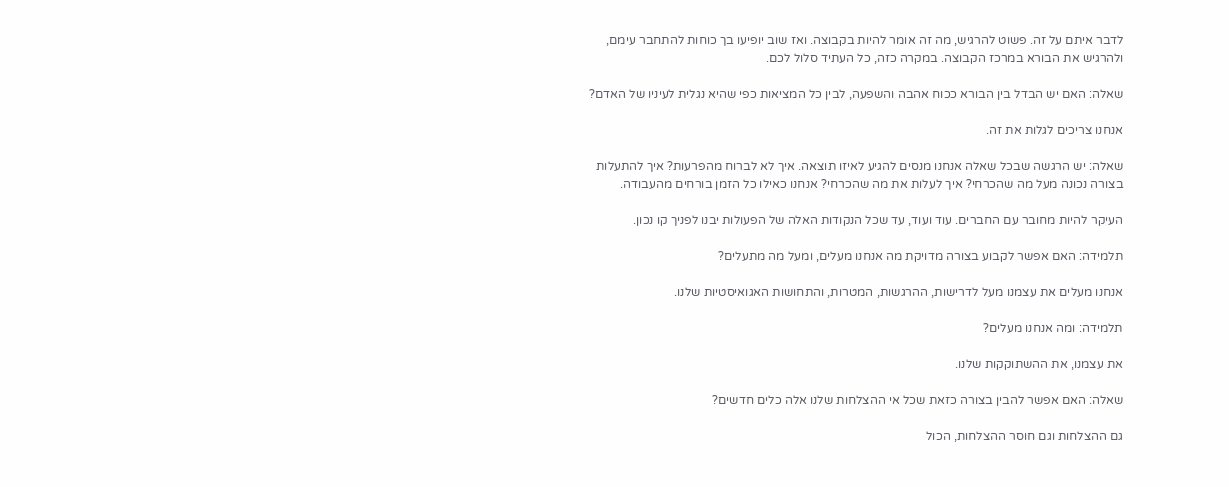לדבר איתם על זה. פשוט להרגיש, מה זה אומר להיות בקבוצה. ואז שוב יופיעו בך כוחות להתחבר עימם, ולהרגיש את הבורא במרכז הקבוצה. במקרה כזה, כל העתיד סלול לכם.

שאלה: האם יש הבדל בין הבורא ככוח אהבה והשפעה, לבין כל המציאות כפי שהיא נגלית לעיניו של האדם?

אנחנו צריכים לגלות את זה.

שאלה: יש הרגשה שבכל שאלה אנחנו מנסים להגיע לאיזו תוצאה. איך לא לברוח מהפרעות? איך להתעלות בצורה נכונה מעל מה שהכרחי? איך לעלות את מה שהכרחי? אנחנו כאילו כל הזמן בורחים מהעבודה.

העיקר להיות מחובר עם החברים. עוד ועוד, עד שכל הנקודות האלה של הפעולות יבנו לפניך קו נכון.

תלמידה: האם אפשר לקבוע בצורה מדויקת מה אנחנו מעלים, ומעל מה מתעלים?

אנחנו מעלים את עצמנו מעל לדרישות, ההרגשות, המטרות, והתחושות האגואיסטיות שלנו.

תלמידה: ומה אנחנו מעלים?

את עצמנו, את ההשתוקקות שלנו.

שאלה: האם אפשר להבין בצורה כזאת שכל אי ההצלחות שלנו אלה כלים חדשים?

גם ההצלחות וגם חוסר ההצלחות, הכול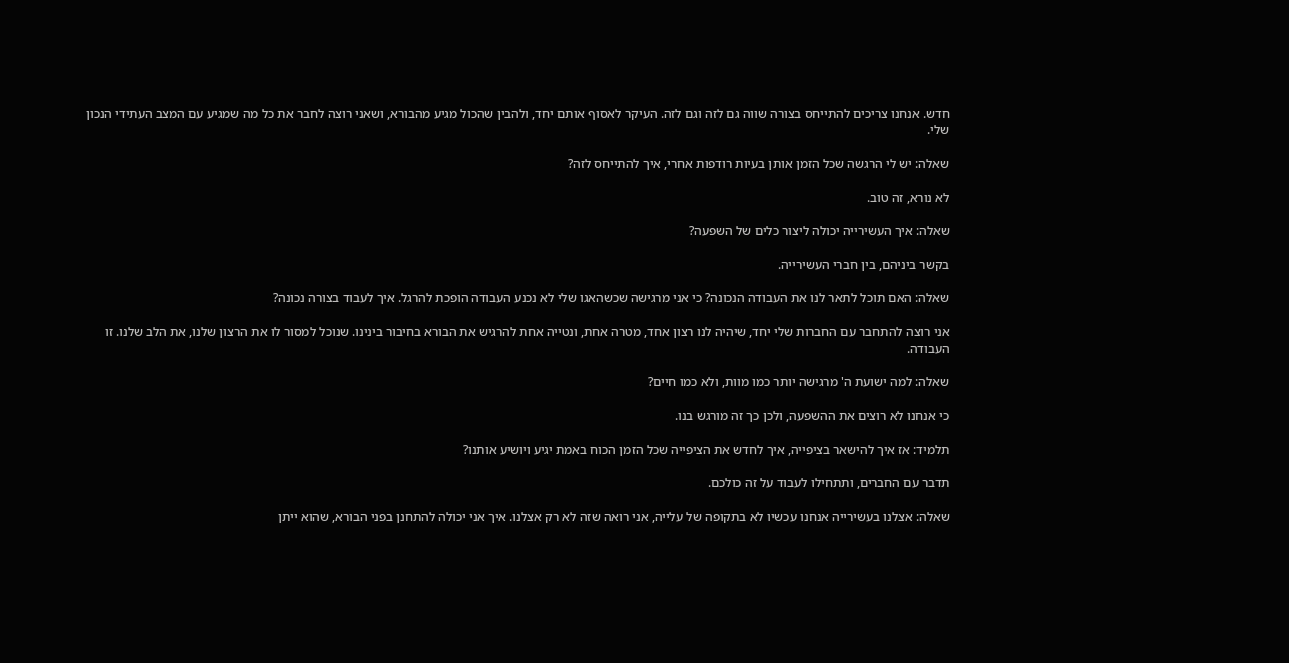חדש. אנחנו צריכים להתייחס בצורה שווה גם לזה וגם לזה. העיקר לאסוף אותם יחד, ולהבין שהכול מגיע מהבורא, ושאני רוצה לחבר את כל מה שמגיע עם המצב העתידי הנכון שלי.

שאלה: יש לי הרגשה שכל הזמן אותן בעיות רודפות אחרי, איך להתייחס לזה?

לא נורא, זה טוב.

שאלה: איך העשירייה יכולה ליצור כלים של השפעה?

בקשר ביניהם, בין חברי העשירייה.

שאלה: האם תוכל לתאר לנו את העבודה הנכונה? כי אני מרגישה שכשהאגו שלי לא נכנע העבודה הופכת להרגל. איך לעבוד בצורה נכונה?

אני רוצה להתחבר עם החברות שלי יחד, שיהיה לנו רצון אחד, מטרה אחת, ונטייה אחת להרגיש את הבורא בחיבור בינינו. שנוכל למסור לו את הרצון שלנו, את הלב שלנו. זו העבודה.

שאלה: למה ישועת ה' מרגישה יותר כמו מוות, ולא כמו חיים?

כי אנחנו לא רוצים את ההשפעה, ולכן כך זה מורגש בנו.

תלמיד: אז איך להישאר בציפייה, איך לחדש את הציפייה שכל הזמן הכוח באמת יגיע ויושיע אותנו?

תדבר עם החברים, ותתחילו לעבוד על זה כולכם.

שאלה: אצלנו בעשירייה אנחנו עכשיו לא בתקופה של עלייה, אני רואה שזה לא רק אצלנו. איך אני יכולה להתחנן בפני הבורא, שהוא ייתן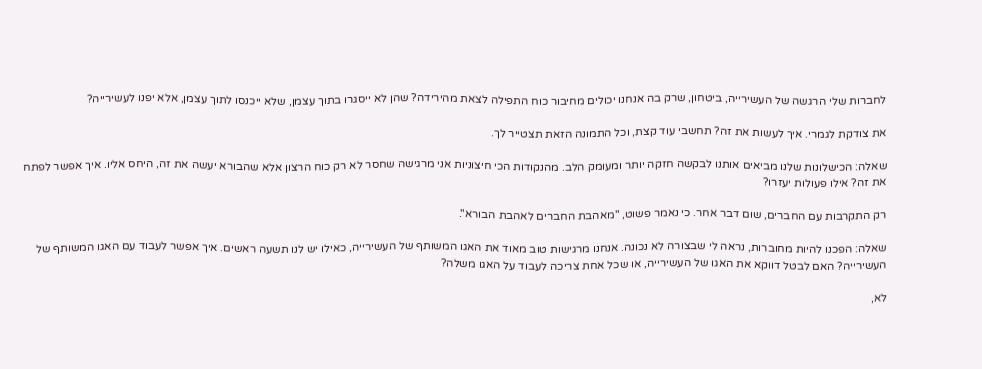לחברות שלי הרגשה של העשירייה, ביטחון, שרק בה אנחנו יכולים מחיבור כוח התפילה לצאת מהירידה? שהן לא ייסגרו בתוך עצמן, שלא ייכנסו לתוך עצמן, אלא יפנו לעשירייה?

את צודקת לגמרי. איך לעשות את זה? תחשבי עוד קצת, וכל התמונה הזאת תצטייר לך.

שאלה: הכישלונות שלנו מביאים אותנו לבקשה חזקה יותר ומעומק הלב. מהנקודות הכי חיצוניות אני מרגישה שחסר לא רק כוח הרצון אלא שהבורא יעשה את זה, היחס אליו. איך אפשר לפתח את זה? אילו פעולות יעזרו?

רק התקרבות עם החברים, שום דבר אחר. כי נאמר פשוט, "מאהבת החברים לאהבת הבורא".

שאלה: הפכנו להיות מחוברות, נראה לי שבצורה לא נכונה. אנחנו מרגישות טוב מאוד את האגו המשותף של העשירייה, כאילו יש לנו תשעה ראשים. איך אפשר לעבוד עם האגו המשותף של העשירייה? האם לבטל דווקא את האגו של העשירייה, או שכל אחת צריכה לעבוד על האגו משלה?

לא,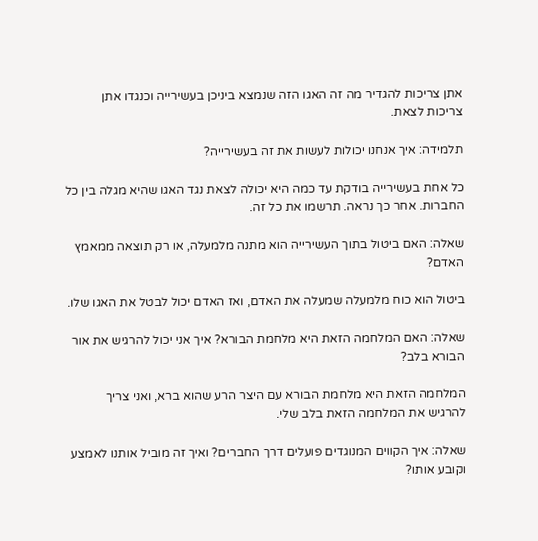אתן צריכות להגדיר מה זה האגו הזה שנמצא ביניכן בעשירייה וכנגדו אתן צריכות לצאת.

תלמידה: איך אנחנו יכולות לעשות את זה בעשירייה?

כל אחת בעשירייה בודקת עד כמה היא יכולה לצאת נגד האגו שהיא מגלה בין כל החברות. אחר כך נראה. תרשמו את כל זה.

שאלה: האם ביטול בתוך העשירייה הוא מתנה מלמעלה, או רק תוצאה ממאמץ האדם?

ביטול הוא כוח מלמעלה שמעלה את האדם, ואז האדם יכול לבטל את האגו שלו.

שאלה: האם המלחמה הזאת היא מלחמת הבורא? איך אני יכול להרגיש את אור הבורא בלב?

המלחמה הזאת היא מלחמת הבורא עם היצר הרע שהוא ברא, ואני צריך להרגיש את המלחמה הזאת בלב שלי.

שאלה: איך הקווים המנוגדים פועלים דרך החברים? ואיך זה מוביל אותנו לאמצע וקובע אותו?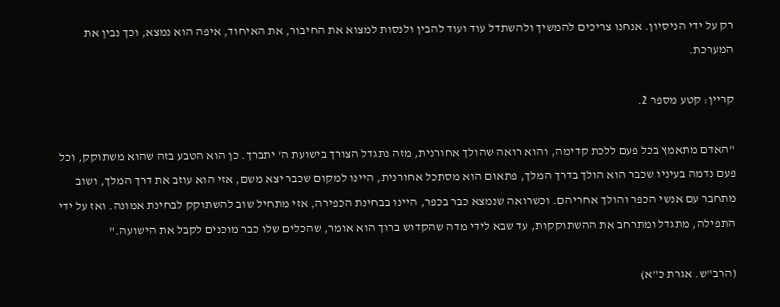רק על ידי הניסיון. אנחנו צריכים להמשיך ולהשתדל עוד ועוד להבין ולנסות למצוא את החיבור, את האיחוד, איפה הוא נמצא, וכך נבין את המערכת.

קריין: קטע מספר 2.

"האדם מתאמץ בכל פעם ללכת קדימה, והוא רואה שהולך אחורנית, מזה נתגדל הצורך בישועת ה' יתברך. כן הוא הטבע בזה שהוא משתוקק, וכל פעם נדמה בעיניו שכבר הוא הולך בדרך המלך, פתאום הוא מסתכל אחורנית, היינו למקום שכבר יצא משם, אזי הוא עוזב את דרך המלך, ושוב מתחבר עם אנשי הכפר והולך אחריהם. וכשרואה שנמצא כבר בכפר, היינו בבחינת הכפירה, אזי מתחיל שוב להשתוקק לבחינת אמונה. ואז על ידי התפילה, מתגדל ומתרחב את ההשתוקקות, עד שבא לידי מדה שהקדוש ברוך הוא אומר, שהכלים שלו כבר מוכנים לקבל את הישועה."

(הרב"ש. אגרת כ"א)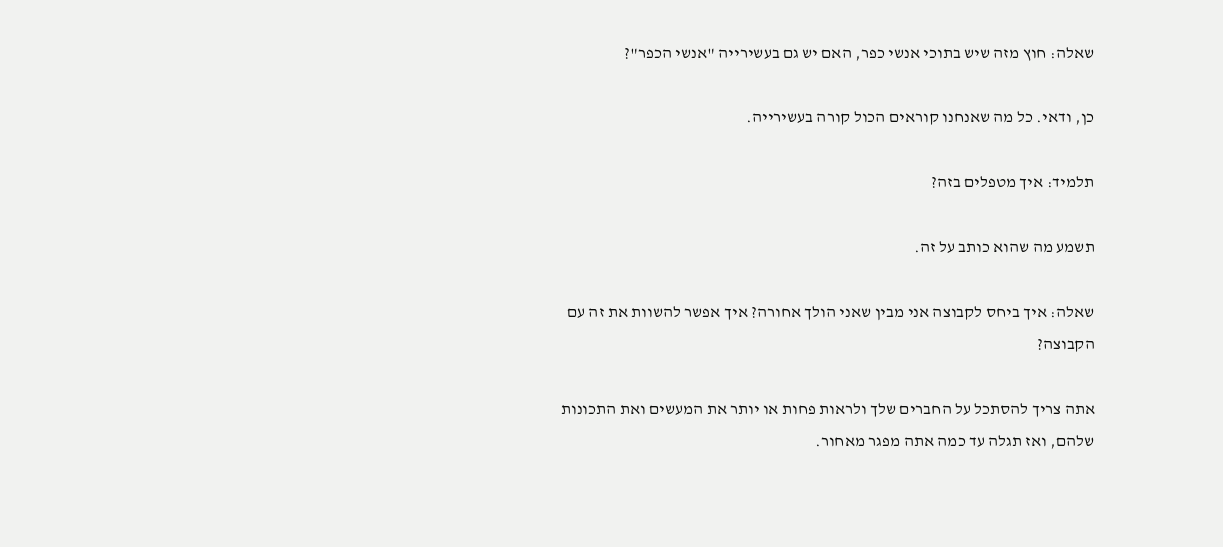שאלה: חוץ מזה שיש בתוכי אנשי כפר, האם יש גם בעשירייה "אנשי הכפר"?

כן, ודאי. כל מה שאנחנו קוראים הכול קורה בעשירייה.

תלמיד: איך מטפלים בזה?

תשמע מה שהוא כותב על זה.

שאלה: איך ביחס לקבוצה אני מבין שאני הולך אחורה? איך אפשר להשוות את זה עם הקבוצה?

אתה צריך להסתכל על החברים שלך ולראות פחות או יותר את המעשים ואת התכונות שלהם, ואז תגלה עד כמה אתה מפגר מאחור.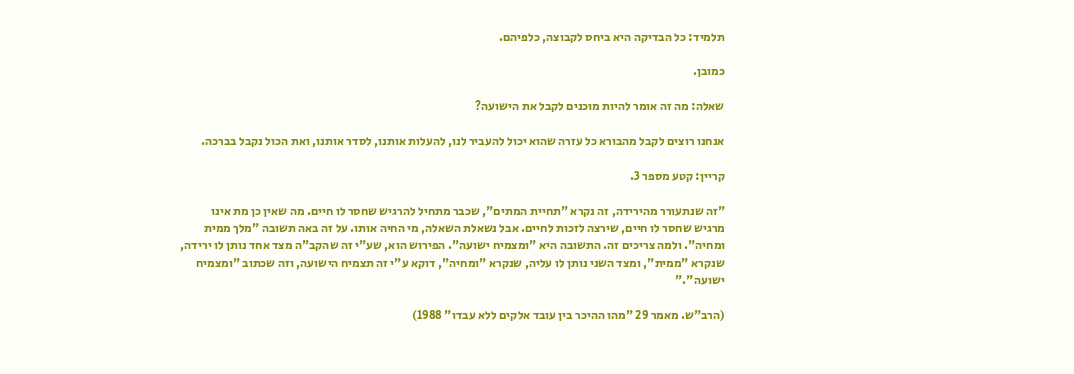תלמיד: כל הבדיקה היא ביחס לקבוצה, כלפיהם.

כמובן.

שאלה: מה זה אומר להיות מוכנים לקבל את הישועה?

אנחנו רוצים לקבל מהבורא כל עזרה שהוא יכול להעביר לנו, להעלות אותנו, לסדר אותנו, ואת הכול נקבל בברכה.

קריין: קטע מספר 3.

"זה שנתעורר מהירידה, זה נקרא "תחיית המתים", שכבר מתחיל להרגיש שחסר לו חיים. מה שאין כן מת אינו מרגיש שחסר לו חיים, שירצה לזכות לחיים. אבל נשאלת השאלה, מי החיה אותו. על זה באה תשובה "מלך ממית ומחיה". ולמה צריכים זה. התשובה היא "ומצמיח ישועה". הפירוש הוא, שע"י זה שהקב"ה מצד אחד נותן לו ירידה, שנקרא "ממית", ומצד השני נותן לו עליה, שנקרא "ומחיה", דוקא ע"י זה תצמיח הישועה, וזה שכתוב "ומצמיח ישועה"."

(הרב"ש. מאמר 29 "מהו ההיכר בין עובד אלקים ללא עבדו" 1988)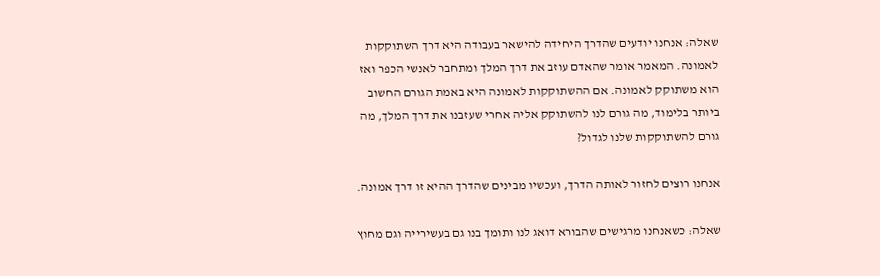שאלה: אנחנו יודעים שהדרך היחידה להישאר בעבודה היא דרך השתוקקות לאמונה. המאמר אומר שהאדם עוזב את דרך המלך ומתחבר לאנשי הכפר ואז הוא משתוקק לאמונה. אם ההשתוקקות לאמונה היא באמת הגורם החשוב ביותר בלימוד, מה גורם לנו להשתוקק אליה אחרי שעזבנו את דרך המלך, מה גורם להשתוקקות שלנו לגדול?

אנחנו רוצים לחזור לאותה הדרך, ועכשיו מבינים שהדרך ההיא זו דרך אמונה.

שאלה: כשאנחנו מרגישים שהבורא דואג לנו ותומך בנו גם בעשירייה וגם מחוץ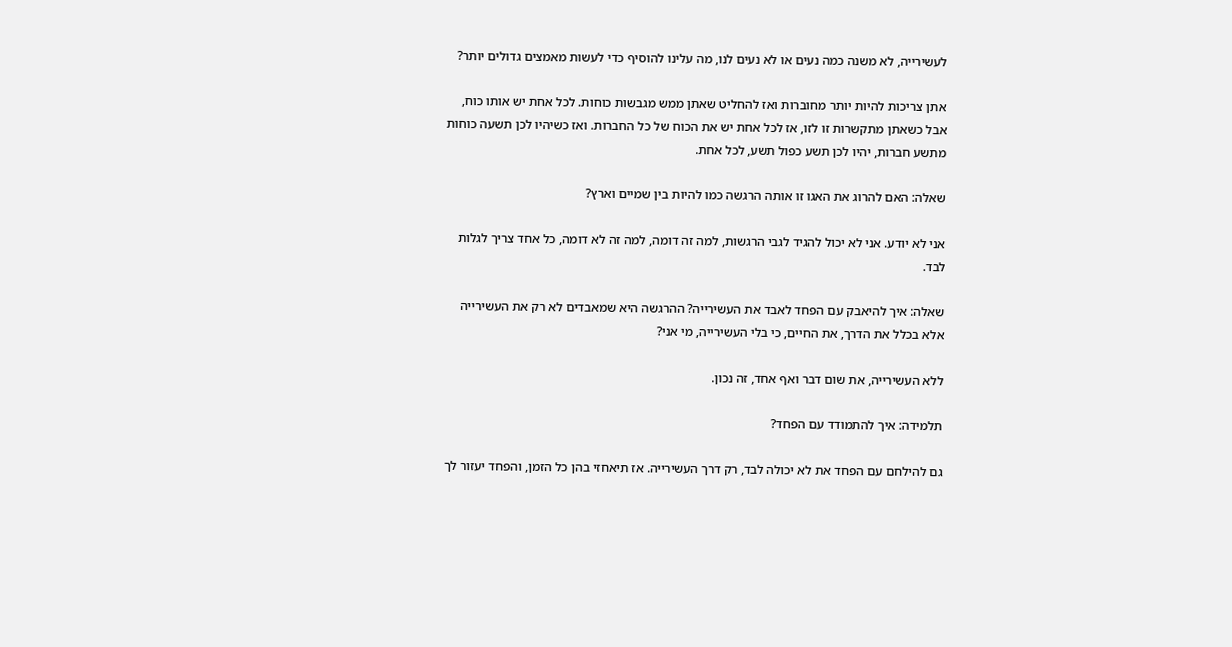לעשירייה, לא משנה כמה נעים או לא נעים לנו, מה עלינו להוסיף כדי לעשות מאמצים גדולים יותר?

אתן צריכות להיות יותר מחוברות ואז להחליט שאתן ממש מגבשות כוחות. לכל אחת יש אותו כוח, אבל כשאתן מתקשרות זו לזו, אז לכל אחת יש את הכוח של כל החברות. ואז כשיהיו לכן תשעה כוחות מתשע חברות, יהיו לכן תשע כפול תשע, לכל אחת.

שאלה: האם להרוג את האגו זו אותה הרגשה כמו להיות בין שמיים וארץ?

אני לא יודע. אני לא יכול להגיד לגבי הרגשות, למה זה דומה, למה זה לא דומה, כל אחד צריך לגלות לבד.

שאלה: איך להיאבק עם הפחד לאבד את העשירייה? ההרגשה היא שמאבדים לא רק את העשירייה אלא בכלל את הדרך, את החיים, כי בלי העשירייה, מי אני?

ללא העשירייה, את שום דבר ואף אחד, זה נכון.

תלמידה: איך להתמודד עם הפחד?

גם להילחם עם הפחד את לא יכולה לבד, רק דרך העשירייה. אז תיאחזי בהן כל הזמן, והפחד יעזור לך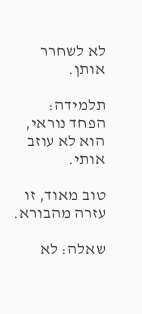לא לשחרר אותן.

תלמידה: הפחד נוראי, הוא לא עוזב אותי.

טוב מאוד, זו עזרה מהבורא.

שאלה: לא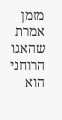מזמן אמרת שהאגו הרוחני הוא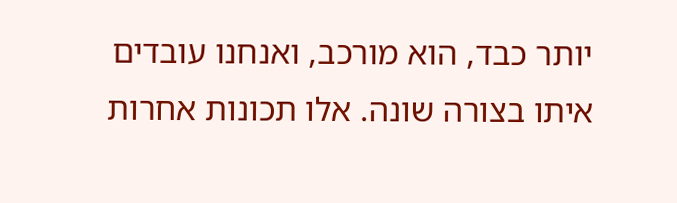יותר כבד, הוא מורכב, ואנחנו עובדים איתו בצורה שונה. אלו תכונות אחרות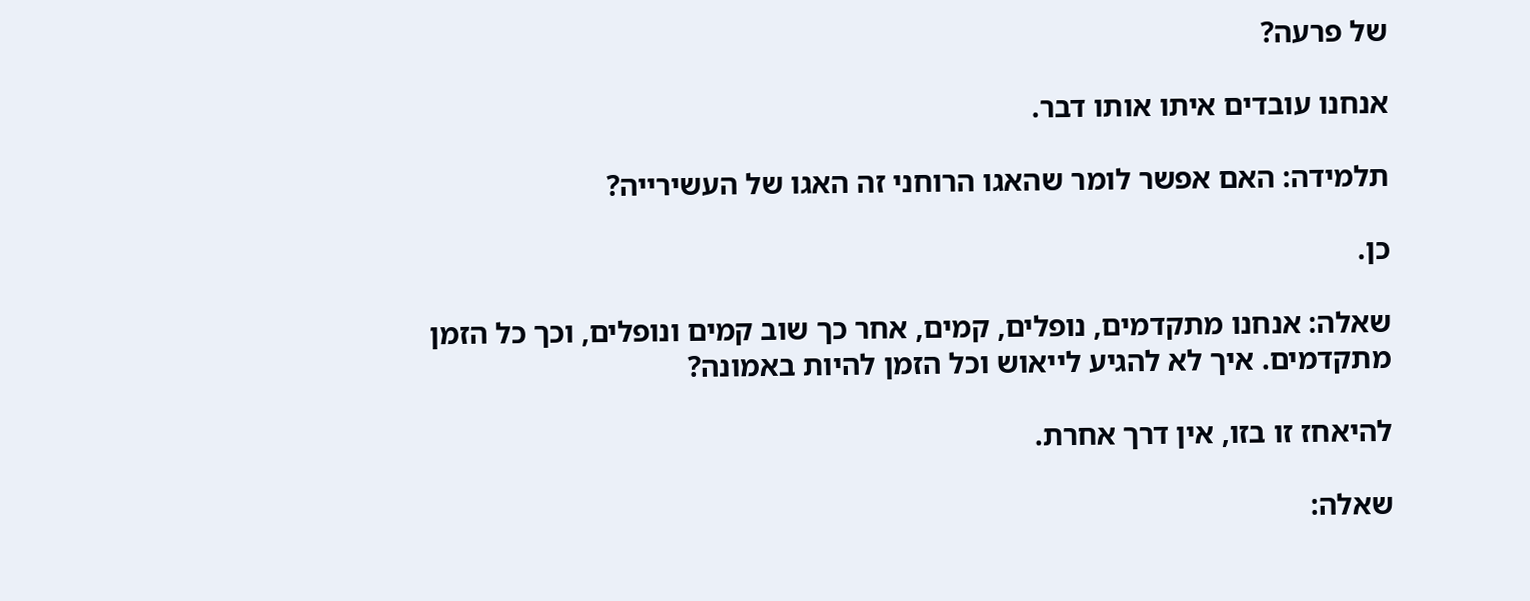של פרעה?

אנחנו עובדים איתו אותו דבר.

תלמידה: האם אפשר לומר שהאגו הרוחני זה האגו של העשירייה?

כן.

שאלה: אנחנו מתקדמים, נופלים, קמים, אחר כך שוב קמים ונופלים, וכך כל הזמן מתקדמים. איך לא להגיע לייאוש וכל הזמן להיות באמונה?

להיאחז זו בזו, אין דרך אחרת.

שאלה: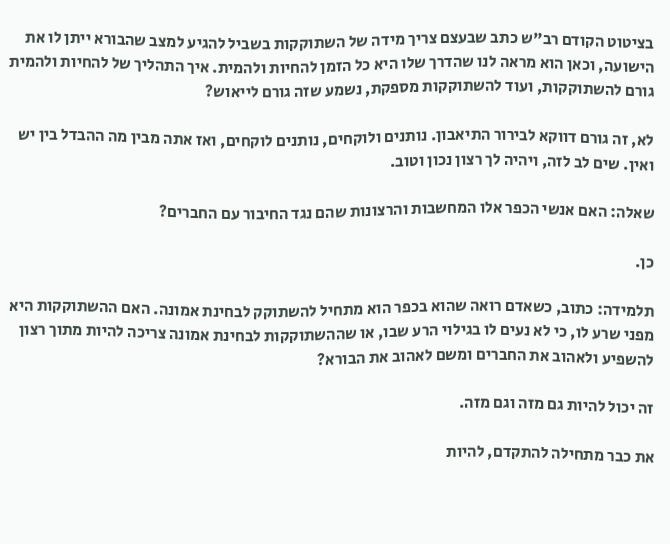בציטוט הקודם רב"ש כתב שבעצם צריך מידה של השתוקקות בשביל להגיע למצב שהבורא ייתן לו את הישועה, וכאן הוא מראה לנו שהדרך שלו היא כל הזמן להחיות ולהמית. איך התהליך של להחיות ולהמית גורם להשתוקקות, ועוד להשתוקקות מספקת, נשמע שזה גורם לייאוש?

לא, זה גורם דווקא לבירור התיאבון. נותנים ולוקחים, נותנים לוקחים, ואז אתה מבין מה ההבדל בין יש ואין. שים לב לזה, ויהיה לך רצון נכון וטוב.

שאלה: האם אנשי הכפר אלו המחשבות והרצונות שהם נגד החיבור עם החברים?

כן.

תלמידה: כתוב, כשאדם רואה שהוא בכפר הוא מתחיל להשתוקק לבחינת אמונה. האם ההשתוקקות היא מפני שרע לו, כי לא נעים לו בגילוי הרע שבו, או שההשתוקקות לבחינת אמונה צריכה להיות מתוך רצון להשפיע ולאהוב את החברים ומשם לאהוב את הבורא?

זה יכול להיות גם מזה וגם מזה.

את כבר מתחילה להתקדם, להיות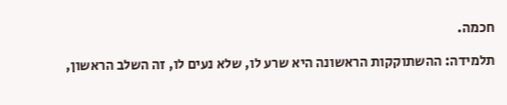חכמה.

תלמידה: ההשתוקקות הראשונה היא שרע לו, שלא נעים לו, זה השלב הראשון,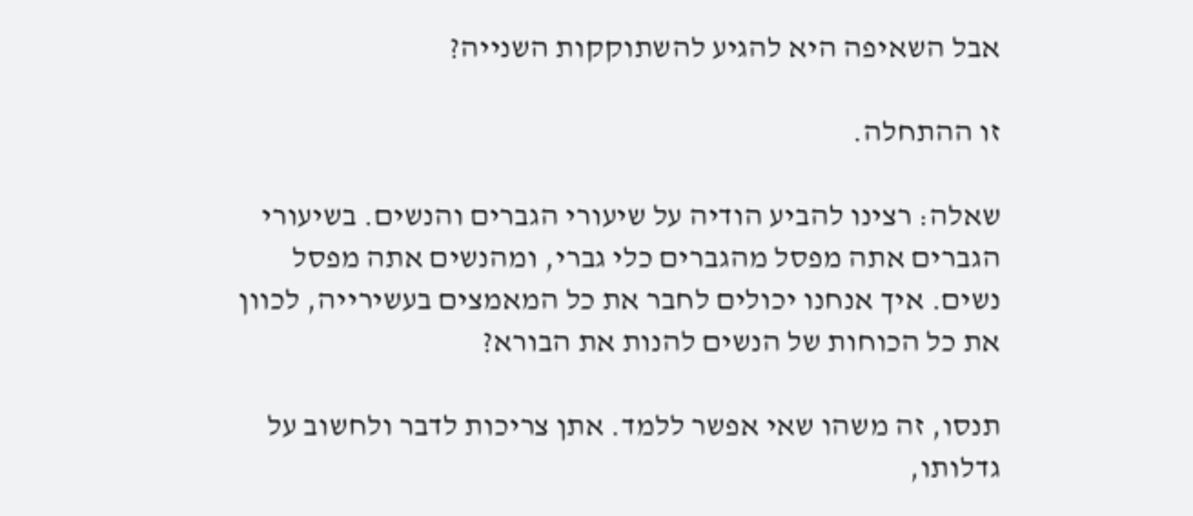אבל השאיפה היא להגיע להשתוקקות השנייה?

זו ההתחלה.

שאלה: רצינו להביע הודיה על שיעורי הגברים והנשים. בשיעורי הגברים אתה מפסל מהגברים כלי גברי, ומהנשים אתה מפסל נשים. איך אנחנו יכולים לחבר את כל המאמצים בעשירייה, לכוון את כל הכוחות של הנשים להנות את הבורא?

תנסו, זה משהו שאי אפשר ללמד. אתן צריכות לדבר ולחשוב על גדלותו,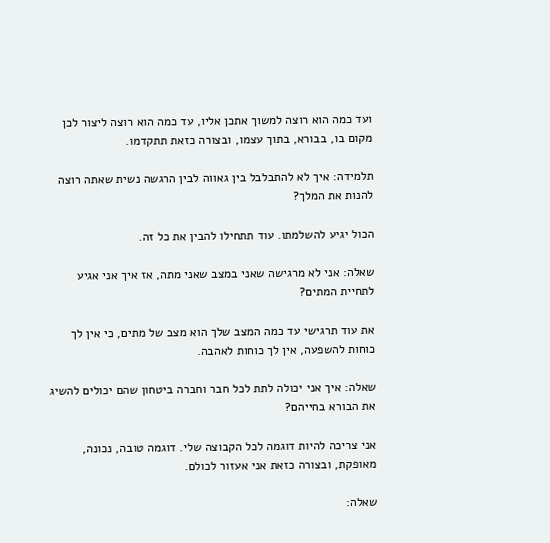ועד כמה הוא רוצה למשוך אתכן אליו, עד כמה הוא רוצה ליצור לכן מקום בו, בבורא, בתוך עצמו, ובצורה כזאת תתקדמו.

תלמידה: איך לא להתבלבל בין גאווה לבין הרגשה נשית שאתה רוצה להנות את המלך?

הכול יגיע להשלמתו. עוד תתחילו להבין את כל זה.

שאלה: אני לא מרגישה שאני במצב שאני מתה, אז איך אני אגיע לתחיית המתים?

את עוד תרגישי עד כמה המצב שלך הוא מצב של מתים, כי אין לך כוחות להשפעה, אין לך כוחות לאהבה.

שאלה: איך אני יכולה לתת לכל חבר וחברה ביטחון שהם יכולים להשיג את הבורא בחייהם?

אני צריכה להיות דוגמה לכל הקבוצה שלי. דוגמה טובה, נכונה, מאופקת, ובצורה כזאת אני אעזור לכולם.

שאלה: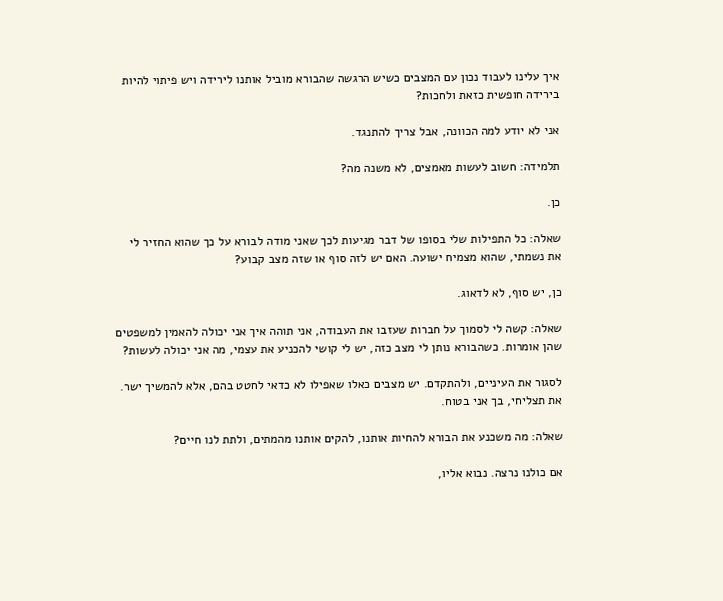איך עלינו לעבוד נכון עם המצבים כשיש הרגשה שהבורא מוביל אותנו לירידה ויש פיתוי להיות בירידה חופשית כזאת ולחכות?

אני לא יודע למה הכוונה, אבל צריך להתנגד.

תלמידה: חשוב לעשות מאמצים, לא משנה מה?

כן.

שאלה: כל התפילות שלי בסופו של דבר מגיעות לכך שאני מודה לבורא על כך שהוא החזיר לי את נשמתי, שהוא מצמיח ישועה. האם יש לזה סוף או שזה מצב קבוע?

כן, יש סוף, לא לדאוג.

שאלה: קשה לי לסמוך על חברות שעזבו את העבודה, אני תוהה איך אני יכולה להאמין למשפטים שהן אומרות. כשהבורא נותן לי מצב כזה, יש לי קושי להכניע את עצמי, מה אני יכולה לעשות?

לסגור את העיניים, ולהתקדם. יש מצבים כאלו שאפילו לא כדאי לחטט בהם, אלא להמשיך ישר. את תצליחי, בך אני בטוח.

שאלה: מה משכנע את הבורא להחיות אותנו, להקים אותנו מהמתים, ולתת לנו חיים?

אם כולנו נרצה. נבוא אליו,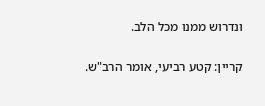ונדרוש ממנו מכל הלב.

קריין: קטע רביעי, אומר הרב"ש.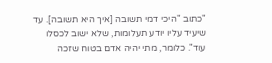"כתוב "היכי דמי תשובה [איך היא תשובה]. עד שיעיד עליו יודע תעלומות, שלא ישוב לכסלו עוד". כלומר, מתי יהיה אדם בטוח שזכה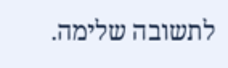לתשובה שלימה.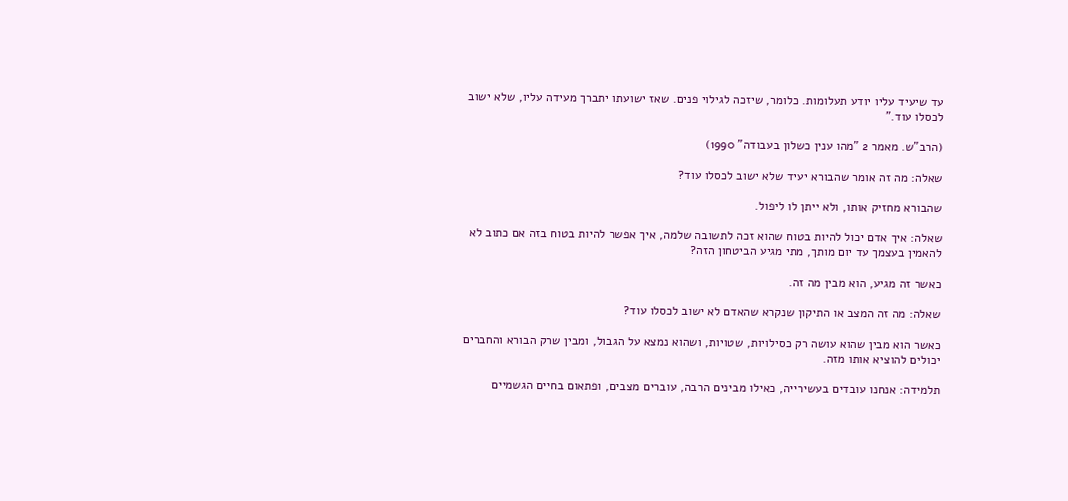עד שיעיד עליו יודע תעלומות. כלומר, שיזכה לגילוי פנים. שאז ישועתו יתברך מעידה עליו, שלא ישוב לכסלו עוד."

(הרב"ש. מאמר 2 "מהו ענין כשלון בעבודה" 1990)

שאלה: מה זה אומר שהבורא יעיד שלא ישוב לכסלו עוד?

שהבורא מחזיק אותו, ולא ייתן לו ליפול.

שאלה: איך אדם יכול להיות בטוח שהוא זכה לתשובה שלמה, איך אפשר להיות בטוח בזה אם כתוב לא להאמין בעצמך עד יום מותך, מתי מגיע הביטחון הזה?

כאשר זה מגיע, הוא מבין מה זה.

שאלה: מה זה המצב או התיקון שנקרא שהאדם לא ישוב לכסלו עוד?

כאשר הוא מבין שהוא עושה רק כסילויות, שטויות, ושהוא נמצא על הגבול, ומבין שרק הבורא והחברים יכולים להוציא אותו מזה.

תלמידה: אנחנו עובדים בעשירייה, כאילו מבינים הרבה, עוברים מצבים, ופתאום בחיים הגשמיים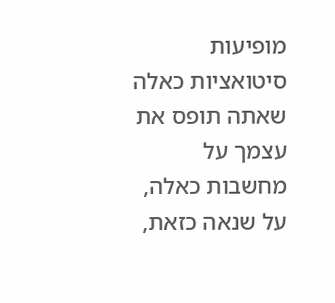מופיעות סיטואציות כאלה שאתה תופס את עצמך על מחשבות כאלה, על שנאה כזאת,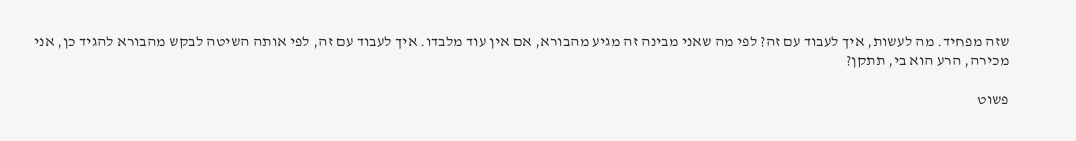שזה מפחיד. מה לעשות, איך לעבוד עם זה? לפי מה שאני מבינה זה מגיע מהבורא, אם אין עוד מלבדו. איך לעבוד עם זה, לפי אותה השיטה לבקש מהבורא להגיד כן, אני מכירה, הרע הוא בי, תתקן?

פשוט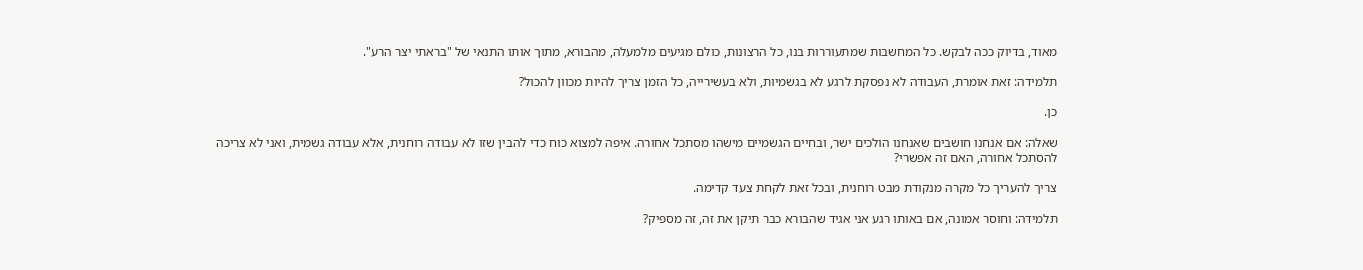מאוד, בדיוק ככה לבקש. כל המחשבות שמתעוררות בנו, כל הרצונות, כולם מגיעים מלמעלה, מהבורא, מתוך אותו התנאי של "בראתי יצר הרע".

תלמידה: זאת אומרת, העבודה לא נפסקת לרגע לא בגשמיות, ולא בעשירייה, כל הזמן צריך להיות מכוון להכול?

כן.

שאלה: אם אנחנו חושבים שאנחנו הולכים ישר, ובחיים הגשמיים מישהו מסתכל אחורה. איפה למצוא כוח כדי להבין שזו לא עבודה רוחנית, אלא עבודה גשמית, ואני לא צריכה להסתכל אחורה, האם זה אפשרי?

צריך להעריך כל מקרה מנקודת מבט רוחנית, ובכל זאת לקחת צעד קדימה.

תלמידה: וחוסר אמונה, אם באותו רגע אני אגיד שהבורא כבר תיקן את זה, זה מספיק?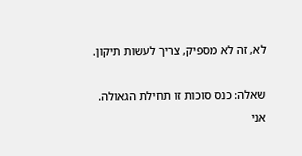לא, זה לא מספיק, צריך לעשות תיקון.

שאלה: כנס סוכות זו תחילת הגאולה. אני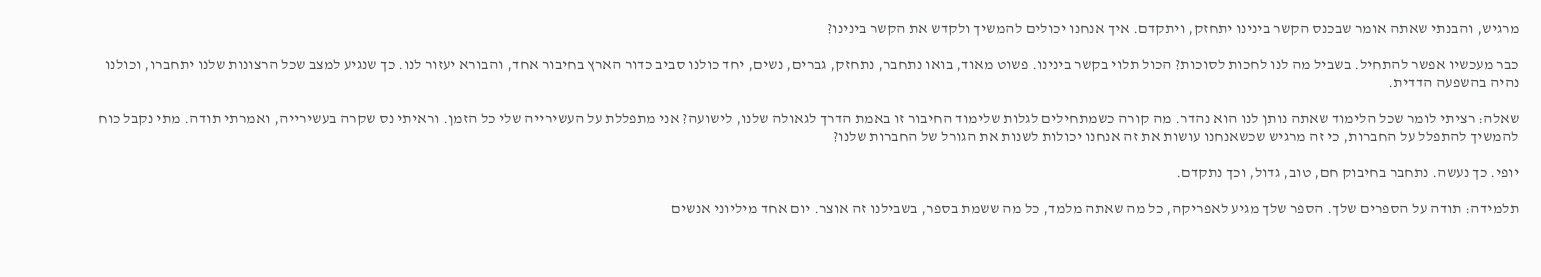מרגיש, והבנתי שאתה אומר שבכנס הקשר בינינו יתחזק, ויתקדם. איך אנחנו יכולים להמשיך ולקדש את הקשר בינינו?

כבר מעכשיו אפשר להתחיל. בשביל מה לנו לחכות לסוכות? הכול תלוי בקשר בינינו. פשוט מאוד, בואו נתחבר, נתחזק, גברים, נשים, יחד כולנו סביב כדור הארץ בחיבור אחד, והבורא יעזור לנו. כך שנגיע למצב שכל הרצונות שלנו יתחברו, וכולנו נהיה בהשפעה הדדית.

שאלה: רציתי לומר שכל הלימוד שאתה נותן לנו הוא נהדר. מה קורה כשמתחילים לגלות שלימוד החיבור זו באמת הדרך לגאולה שלנו, לישועה? אני מתפללת על העשירייה שלי כל הזמן. וראיתי נס שקרה בעשירייה, ואמרתי תודה. מתי נקבל כוח להמשיך להתפלל על החברות, כי זה מרגיש שכשאנחנו עושות את זה אנחנו יכולות לשנות את הגורל של החברות שלנו?

יופי. כך נעשה. נתחבר בחיבוק חם, טוב, גדול, וכך נתקדם.

תלמידה: תודה על הספרים שלך. הספר שלך מגיע לאפריקה, כל מה שאתה מלמד, כל מה ששמת בספר, בשבילנו זה אוצר. יום אחד מיליוני אנשים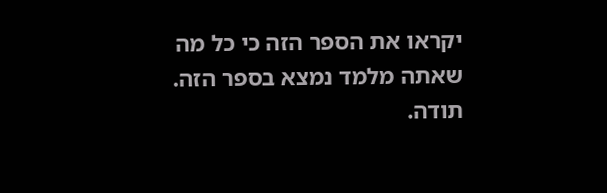יקראו את הספר הזה כי כל מה שאתה מלמד נמצא בספר הזה. תודה.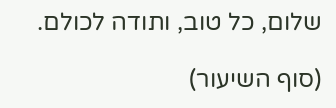שלום, כל טוב, ותודה לכולם.

(סוף השיעור)